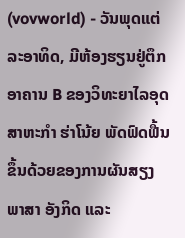(vovworld) - ວັນພຸດແຕ່ລະອາທິດ, ມີຫ້ອງຮຽນຢູ່ຕຶກອາຄານ B ຂອງວິທະຍາໄລອຸດສາຫະກຳ ຮ່າໂນ້ຍ ພັດຟົດຟື້ນຂຶ້ນດ້ວຍຂອງການຜັນສຽງພາສາ ອັງກິດ ແລະ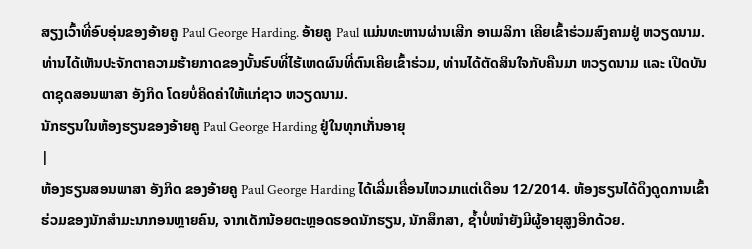ສຽງເວົ້າທີ່ອົບອຸ່ນຂອງອ້າຍຄູ Paul George Harding. ອ້າຍຄູ Paul ແມ່ນທະຫານຜ່ານເສີກ ອາເມລິກາ ເຄີຍເຂົ້າຮ່ວມສົງຄາມຢູ່ ຫວຽດນາມ. ທ່ານໄດ້ເຫັນປະຈັກຕາຄວາມຮ້າຍກາດຂອງບັ້ນຮົບທີ່ໄຮ້ເຫດຜົນທີ່ຕົນເຄີຍເຂົ້າຮ່ວມ, ທ່ານໄດ້ຕັດສິນໃຈກັບຄືນມາ ຫວຽດນາມ ແລະ ເປີດບັນດາຊຸດສອນພາສາ ອັງກິດ ໂດຍບໍ່ຄິດຄ່າໃຫ້ແກ່ຊາວ ຫວຽດນາມ.
ນັກຮຽນໃນຫ້ອງຮຽນຂອງອ້າຍຄູ Paul George Harding ຢູ່ໃນທຸກເກັ່ນອາຍຸ
|
ຫ້ອງຮຽນສອນພາສາ ອັງກິດ ຂອງອ້າຍຄູ Paul George Harding ໄດ້ເລີ່ມເຄື່ອນໄຫວມາແຕ່ເດືອນ 12/2014. ຫ້ອງຮຽນໄດ້ດຶງດູດການເຂົ້າຮ່ວມຂອງນັກສຳມະນາກອນຫຼາຍຄົນ, ຈາກເດັກນ້ອຍຕະຫຼອດຮອດນັກຮຽນ, ນັກສຶກສາ, ຊ້ຳບໍ່ໜຳຍັງມີຜູ້ອາຍຸສູງອີກດ້ວຍ.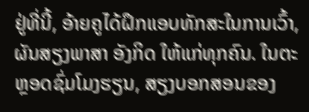ຢູ່ທີ່ນີ້, ອ້າຍຄູໄດ້ຝຶກແອບທັກສະໃນການເວົ້າ, ຜັນສຽງພາສາ ອັງກິດ ໃຫ້ແກ່ທຸກຄົນ. ໃນຕະຫຼອດຊົ່ມໂມງຮຽນ, ສຽງບອກສອນຂອງ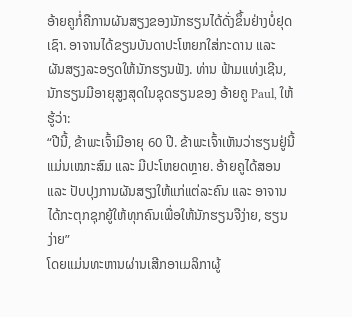ອ້າຍຄູກໍ່ຄືການຜັນສຽງຂອງນັກຮຽນໄດ້ດັ່ງຂຶ້ນຢ່າງບໍ່ຢຸດເຊົາ. ອາຈານໄດ້ຂຽນບັນດາປະໂຫຍກໃສ່ກະດານ ແລະ ຜັນສຽງລະອຽດໃຫ້ນັກຮຽນຟັງ. ທ່ານ ຟ້າມແທ່ງເຊີນ, ນັກຮຽນມີອາຍຸສູງສຸດໃນຊຸດຮຽນຂອງ ອ້າຍຄູ Paul, ໃຫ້ຮູ້ວ່າ:
“ປີນີ້, ຂ້າພະເຈົ້າມີອາຍຸ 60 ປີ. ຂ້າພະເຈົ້າເຫັນວ່າຮຽນຢູ່ນີ້ແມ່ນເໝາະສົມ ແລະ ມີປະໂຫຍດຫຼາຍ. ອ້າຍຄູໄດ້ສອນ ແລະ ປັບປຸງການຜັນສຽງໃຫ້ແກ່ແຕ່ລະຄົນ ແລະ ອາຈານໄດ້ກະຕຸກຊຸກຍູ້ໃຫ້ທຸກຄົນເພື່ອໃຫ້ນັກຮຽນຈືງ່າຍ, ຮຽນງ່າຍ”
ໂດຍແມ່ນທະຫານຜ່ານເສີກອາເມລິກາຜູ້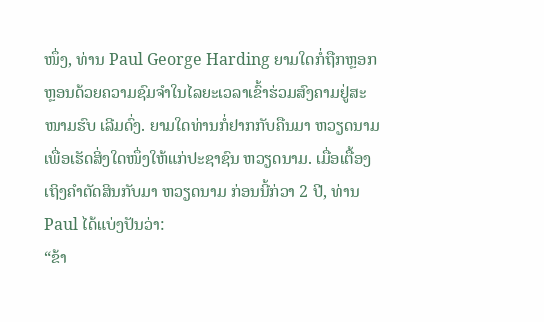ໜຶ່ງ, ທ່ານ Paul George Harding ຍາມໃດກໍ່ຖືກຫຼອກຫຼອນດ້ວຍຄວາມຊົມຈຳໃນໄລຍະເວລາເຂົ້າຮ່ວມສົງຄາມຢູ່ສະໜາມຮົບ ເລີມດົ່ງ. ຍາມໃດທ່ານກໍ່ຢາກກັບຄືນມາ ຫວຽດນາມ ເພື່ອເຮັດສິ່ງໃດໜຶ່ງໃຫ້ແກ່ປະຊາຊົນ ຫວຽດນາມ. ເມື່ອເຕື້ອງເຖິງຄຳຕັດສິນກັບມາ ຫວຽດນາມ ກ່ອນນີ້ກ່ວາ 2 ປີ, ທ່ານ Paul ໄດ້ແບ່ງປັນວ່າ:
“ຂ້າ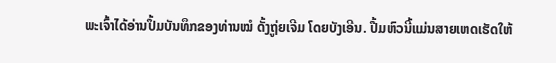ພະເຈົ້າໄດ້ອ່ານປຶ້ມບັນທຶກຂອງທ່ານໝໍ ດັ້ງຖູ່ຍເຈີມ ໂດຍບັງເອີນ. ປື້ມຫົວນີ້ແມ່ນສາຍເຫດເຮັດໃຫ້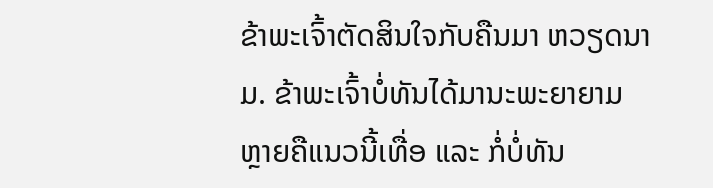ຂ້າພະເຈົ້າຕັດສິນໃຈກັບຄືນມາ ຫວຽດນາມ. ຂ້າພະເຈົ້າບໍ່ທັນໄດ້ມານະພະຍາຍາມຫຼາຍຄືແນວນີ້ເທື່ອ ແລະ ກໍ່ບໍ່ທັນ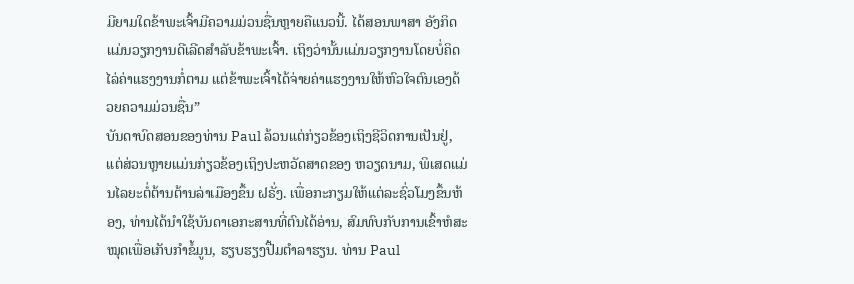ມີຍາມໃດຂ້າພະເຈົ້າມີຄວາມມ່ວນຊື່ນຫຼາຍຄືແນວນີ້. ໄດ້ສອນພາສາ ອັງກິດ ແມ່ນວຽກງານດີເລີດສຳລັບຂ້າພະເຈົ້າ. ເຖິງວ່ານັ້ນແມ່ນວຽກງານໂດຍບໍ່ຄິດໄລ່ຄ່າແຮງງານກໍ່ຕາມ ແຕ່ຂ້າພະເຈົ້າໄດ້ຈ່າຍຄ່າແຮງງານໃຫ້ຫົວໃຈຕົນເອງດ້ວຍຄວາມມ່ວນຊື່ນ”
ບັນດາບົດສອນຂອງທ່ານ Paul ລ້ວນແຕ່ກ່ຽວຂ້ອງເຖິງຊີວິດການເປັນຢູ່, ແຕ່ສ່ວນຫຼາຍແມ່ນກ່ຽວຂ້ອງເຖິງປະຫວັດສາດຂອງ ຫວຽດນາມ, ພິເສດແມ່ນໄລຍະຕໍ່ຕ້ານຕ້ານລ່າເມືອງຂຶ້ນ ຝຣັ່ງ. ເພື່ອກະກຽມໃຫ້ແຕ່ລະຊົ່ວໂມງຂຶ້ນຫ້ອງ, ທ່ານໄດ້ນຳໃຊ້ບັນດາເອກະສານທີ່ຕົນໄດ້ອ່ານ, ສົມທົບກັບການເຂົ້າຫໍສະໝຸດເພື່ອເກັບກຳຂໍ້ມູນ, ຮຽບຮຽງປື້ມຕຳລາຮຽນ. ທ່ານ Paul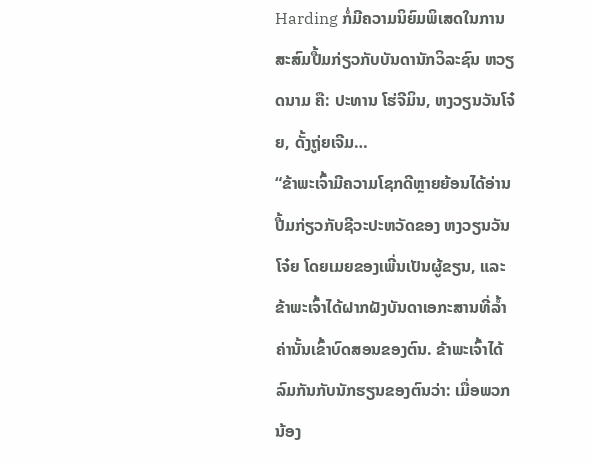Harding ກໍ່ມີຄວາມນິຍົມພິເສດໃນການສະສົມປື້ມກ່ຽວກັບບັນດານັກວິລະຊົນ ຫວຽດນາມ ຄື: ປະທານ ໂຮ່ຈີມິນ, ຫງວຽນວັນໂຈ໋ຍ, ດັ້ງຖູ່ຍເຈີມ…
“ຂ້າພະເຈົ້າມີຄວາມໂຊກດີຫຼາຍຍ້ອນໄດ້ອ່ານປື້ມກ່ຽວກັບຊີວະປະຫວັດຂອງ ຫງວຽນວັນໂຈ໋ຍ ໂດຍເມຍຂອງເພີ່ນເປັນຜູ້ຂຽນ, ແລະ ຂ້າພະເຈົ້າໄດ້ຝາກຝັງບັນດາເອກະສານທີ່ລ້ຳຄ່ານັ້ນເຂົ້າບົດສອນຂອງຕົນ. ຂ້າພະເຈົ້າໄດ້ລົມກັນກັບນັກຮຽນຂອງຕົນວ່າ: ເມື່ອພວກນ້ອງ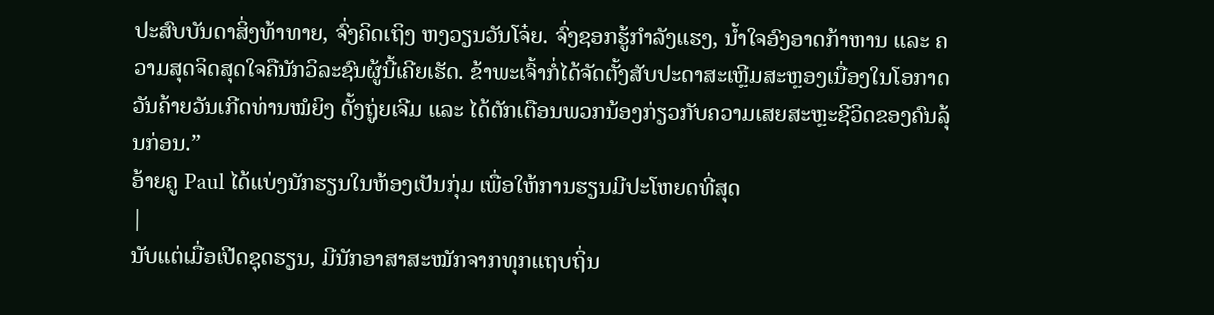ປະສົບບັນດາສິ່ງທ້າທາຍ, ຈົ່ງຄິດເຖິງ ຫງວຽນວັນໂຈ໋ຍ. ຈົ່ງຊອກຮູ້ກຳລັງແຮງ, ນ້ຳໃຈອົງອາດກ້າຫານ ແລະ ຄວາມສຸດຈິດສຸດໃຈຄືນັກວິລະຊົນຜູ້ນີ້ເຄີຍເຮັດ. ຂ້າພະເຈົ້າກໍ່ໄດ້ຈັດຕັ້ງສັບປະດາສະເຫຼີມສະຫຼອງເນື່ອງໃນໂອກາດວັນຄ້າຍວັນເກີດທ່ານໝໍຍິງ ດັ້ງຖູ່ຍເຈີມ ແລະ ໄດ້ຕັກເຕືອນພວກນ້ອງກ່ຽວກັບຄວາມເສຍສະຫຼະຊີວິດຂອງຄົນລຸ້ນກ່ອນ.”
ອ້າຍຄູ Paul ໄດ້ແບ່ງນັກຮຽນໃນຫ້ອງເປັນກຸ່ມ ເພື່ອໃຫ້ການຮຽນມີປະໂຫຍດທີ່ສຸດ
|
ນັບແຕ່ເມື່ອເປີດຊຸດຮຽນ, ມີນັກອາສາສະໝັກຈາກທຸກແຖບຖິ່ນ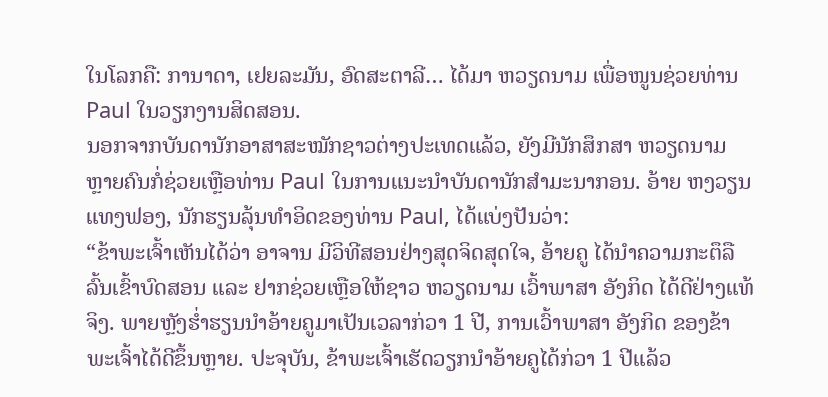ໃນໂລກຄື: ການາດາ, ເຢຍລະມັນ, ອົດສະຕາລີ… ໄດ້ມາ ຫວຽດນາມ ເພື່ອໜູນຊ່ວຍທ່ານ Paul ໃນວຽກງານສິດສອນ.
ນອກຈາກບັນດານັກອາສາສະໝັກຊາວຕ່າງປະເທດແລ້ວ, ຍັງມີນັກສຶກສາ ຫວຽດນາມ ຫຼາຍຄົນກໍ່ຊ່ວຍເຫຼືອທ່ານ Paul ໃນການແນະນຳບັນດານັກສຳມະນາກອນ. ອ້າຍ ຫງວຽນແທງຟອງ, ນັກຮຽນລຸ້ນທຳອິດຂອງທ່ານ Paul, ໄດ້ແບ່ງປັນວ່າ:
“ຂ້າພະເຈົ້າເຫັນໄດ້ວ່າ ອາຈານ ມີວິທີສອນຢ່າງສຸດຈິດສຸດໃຈ, ອ້າຍຄູ ໄດ້ນຳຄວາມກະຕຶລືລົ້ນເຂົ້າບົດສອນ ແລະ ຢາກຊ່ວຍເຫຼືອໃຫ້ຊາວ ຫວຽດນາມ ເວົ້າພາສາ ອັງກິດ ໄດ້ດີຢ່າງແທ້ຈິງ. ພາຍຫຼັງຮ່ຳຮຽນນຳອ້າຍຄູມາເປັນເວລາກ່ວາ 1 ປີ, ການເວົ້າພາສາ ອັງກິດ ຂອງຂ້າພະເຈົ້າໄດ້ດີຂຶ້ນຫຼາຍ. ປະຈຸບັນ, ຂ້າພະເຈົ້າເຮັດວຽກນຳອ້າຍຄູໄດ້ກ່ວາ 1 ປີແລ້ວ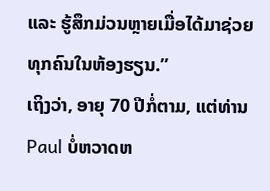ແລະ ຮູ້ສຶກມ່ວນຫຼາຍເມື່ອໄດ້ມາຊ່ວຍທຸກຄົນໃນຫ້ອງຮຽນ.”
ເຖິງວ່າ, ອາຍຸ 70 ປີກໍ່ຕາມ, ແຕ່ທ່ານ Paul ບໍ່ຫວາດຫ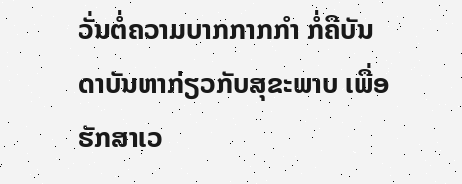ວັ່ນຕໍ່ຄວາມບາກກາກກຳ ກໍ່ຄືບັນດາບັນຫາກ່ຽວກັບສຸຂະພາບ ເພື່ອຮັກສາເວ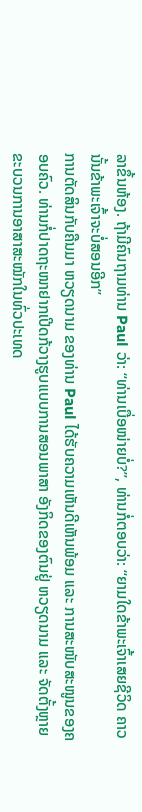ລາຂຶ້ນຫ້ອງ. ຖ້າມີຄົນຖາມທ່ານ Paul ວ່າ: “ທ່ານເບື່ອໜ່າຍບໍ່?”, ທ່ານກໍ່ຕອບວ່າ: “ຍາມໃດຂ້າພະເຈົ້າເສຍຊີວິດ ຄາວນັ້ນຂ້າພະເຈົ້າຈະບໍ່ສອນອີກ”
ການຕັດສິນກັບຄືນມາ ຫວຽດນາມ ຂອງທ່ານ Paul ໄດ້ຮັບຄວາມເຫັນດີເຫັນພ້ອມ ແລະ ການສະໜັບສະໜູນຂອງຄອບຄົວ. ທ່ານກໍ່ປາດຖະໜາຢາກເປີດກ້ວາງຮູບແບບການສອນພາສາ ອັງກິດຂອງຕົນຢູ່ ຫວຽດນາມ ແລະ ຈັດຕັ້ງຫຼາຍຂະບວນການອາສາສະໝັກໃນທົ່ວປະເທດ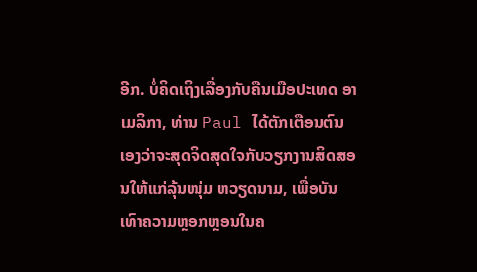ອີກ. ບໍ່ຄິດເຖິງເລື່ອງກັບຄືນເມືອປະເທດ ອາເມລິກາ, ທ່ານ Paul ໄດ້ຕັກເຕືອນຕົນເອງວ່າຈະສຸດຈິດສຸດໃຈກັບວຽກງານສິດສອນໃຫ້ແກ່ລຸ້ນໜຸ່ມ ຫວຽດນາມ, ເພື່ອບັນເທົາຄວາມຫຼອກຫຼອນໃນຄ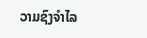ວາມຊົງຈຳໄລ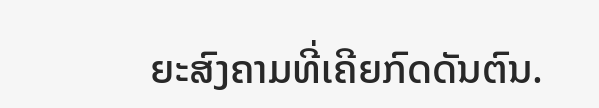ຍະສົງຄາມທີ່ເຄີຍກົດດັນຕົນ.